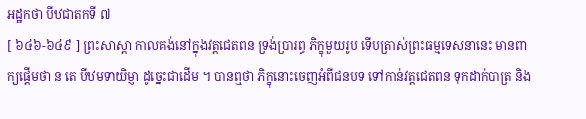អដ្ឋកថា បីឋជាតកទី ៧
[ ៦៤៦-៦៤៩ ] ព្រះសាស្តា កាលគង់នៅក្នុងវត្តជេតពន ទ្រង់ប្រារព្ធ ភិក្ខុមួយរូប ទើបត្រាស់ព្រះធម្មទេសនានេះ មានពាក្យផ្តើមថា ន តេ បីឋមទាយិម្ញា ដូច្នេះជាដើម ។ បានឮថា ភិក្ខុនោះចេញអំពីជនបទ ទៅកាន់វត្តជេតពន ទុកដាក់បាត្រ និង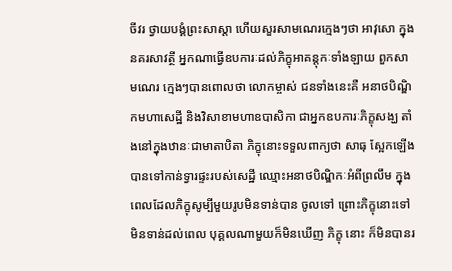ចីវរ ថ្វាយបង្គំព្រះសាស្តា ហើយសួរសាមណេរក្មេងៗថា អាវុសោ ក្នុង នគរសាវត្ថី អ្នកណាធ្វើឧបការៈដល់ភិក្ខុអាគន្តុកៈទាំងឡាយ ពួកសាមណេរ ក្មេងៗបានពោលថា លោកម្ចាស់ ជនទាំងនេះគឺ អនាថបិណ្ឌិកមហាសេដ្ឋី និងវិសាខាមហាឧបាសិកា ជាអ្នកឧបការៈភិក្ខុសង្ឃ តាំងនៅក្នុងឋានៈជាមាតាបិតា ភិក្ខុនោះទទួលពាក្យថា សាធុ ស្អែកឡើងបានទៅកាន់ទ្វារផ្ទះរបស់សេដ្ឋី ឈ្មោះអនាថបិណ្ឌិកៈអំពីព្រលឹម ក្នុងពេលដែលភិក្ខុសូម្បីមួយរូបមិនទាន់បាន ចូលទៅ ព្រោះភិក្ខុនោះទៅមិនទាន់ដល់ពេល បុគ្គលណាមួយក៏មិនឃើញ ភិក្ខុ នោះ ក៏មិនបានរ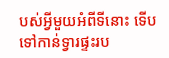បស់អ្វីមួយអំពីទីនោះ ទើបទៅកាន់ទ្វារផ្ទះរប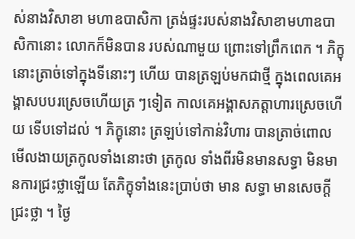ស់នាងវិសាខា មហាឧបាសិកា ត្រង់ផ្ទះរបស់នាងវិសាខាមហាឧបាសិកានោះ លោកក៏មិនបាន របស់ណាមួយ ព្រោះទៅព្រឹកពេក ។ ភិក្ខុនោះត្រាច់ទៅក្នុងទីនោះៗ ហើយ បានត្រឡប់មកជាថ្មី ក្នុងពេលគេអង្គាសបបរស្រេចហើយត្រ ៗទៀត កាលគេអង្គាសភត្តាហារស្រេចហើយ ទើបទៅដល់ ។ ភិក្ខុនោះ ត្រឡប់ទៅកាន់វិហារ បានត្រាច់ពោលមើលងាយត្រកូលទាំងនោះថា ត្រកូល ទាំងពីរមិនមានសទ្ធា មិនមានការជ្រះថ្លាឡើយ តែភិក្ខុទាំងនេះប្រាប់ថា មាន សទ្ធា មានសេចក្តីជ្រះថ្លា ។ ថ្ងៃ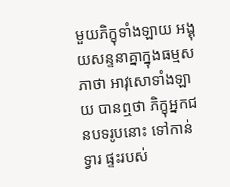មួយភិក្ខុទាំងឡាយ អង្គុយសន្ទនាគ្នាក្នុងធម្មស ភាថា អាវុសោទាំងឡាយ បានឮថា ភិក្ខុអ្នកជនបទរូបនោះ ទៅកាន់ទ្វារ ផ្ទះរបស់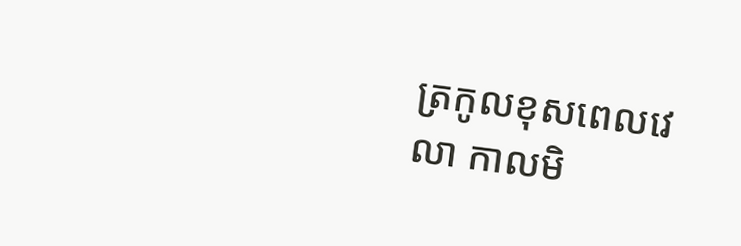ត្រកូលខុសពេលវេលា កាលមិ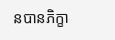នបានភិក្ខា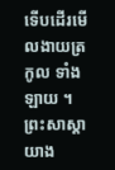ទើបដើរមើលងាយត្រកូល ទាំងឡាយ ។ ព្រះសាស្តាយាង